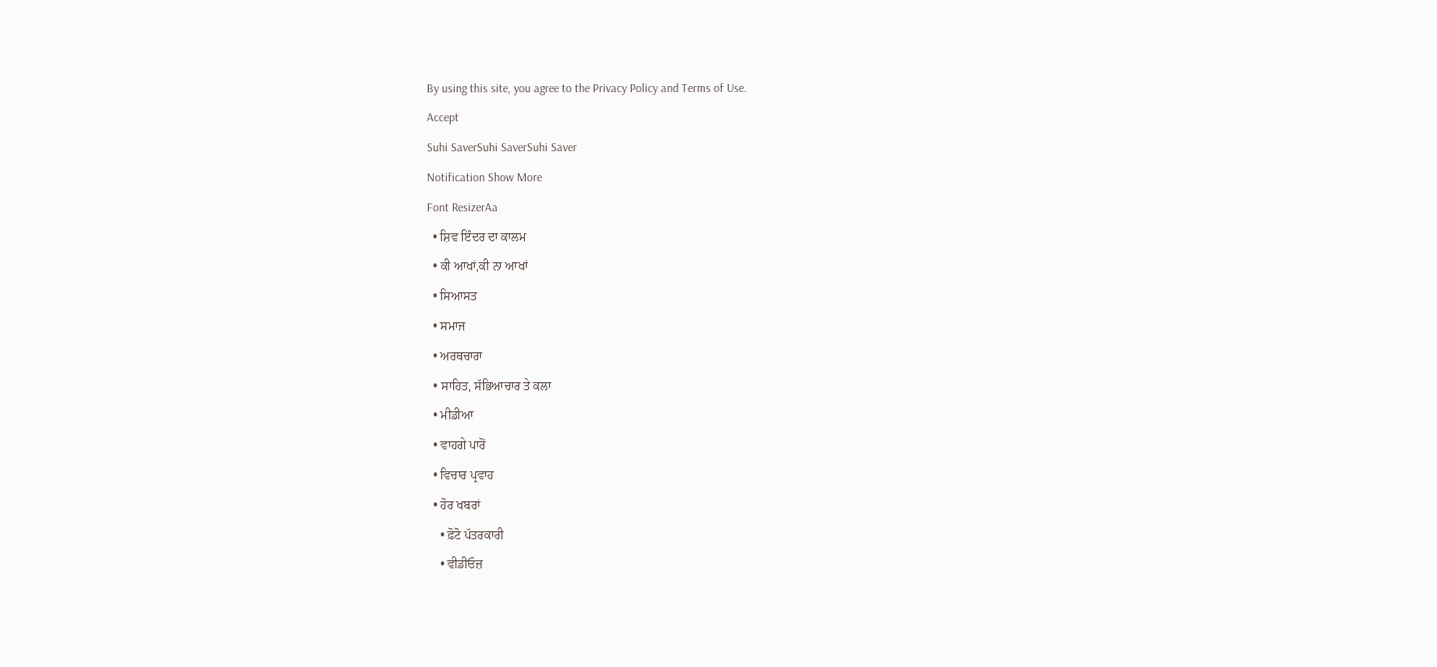By using this site, you agree to the Privacy Policy and Terms of Use.
Accept
Suhi SaverSuhi SaverSuhi Saver
Notification Show More
Font ResizerAa
  • ਸ਼ਿਵ ਇੰਦਰ ਦਾ ਕਾਲਮ
  • ਕੀ ਆਖਾਂ,ਕੀ ਨਾ ਆਖਾਂ
  • ਸਿਆਸਤ
  • ਸਮਾਜ
  • ਅਰਥਚਾਰਾ
  • ਸਾਹਿਤ, ਸੱਭਿਆਚਾਰ ਤੇ ਕਲਾ
  • ਮੀਡੀਆ
  • ਵਾਹਗੇ ਪਾਰੋਂ
  • ਵਿਚਾਰ ਪ੍ਰਵਾਹ
  • ਹੋਰ ਖਬਰਾਂ
    • ਫ਼ੋਟੋ ਪੱਤਰਕਾਰੀ
    • ਵੀਡੀਓਜ਼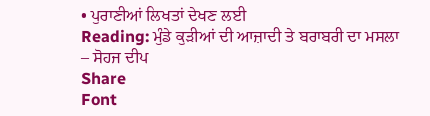• ਪੁਰਾਣੀਆਂ ਲਿਖਤਾਂ ਦੇਖਣ ਲਈ
Reading: ਮੁੰਡੇ ਕੁੜੀਆਂ ਦੀ ਆਜ਼ਾਦੀ ਤੇ ਬਰਾਬਰੀ ਦਾ ਮਸਲਾ – ਸੋਹਜ ਦੀਪ
Share
Font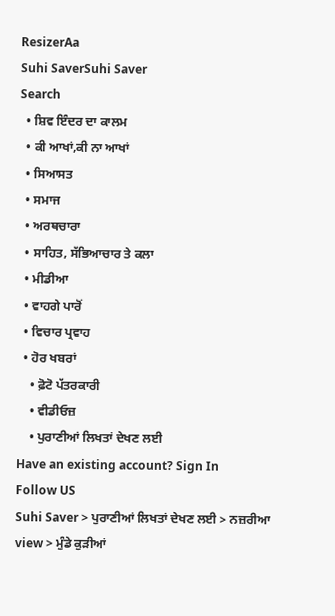ResizerAa
Suhi SaverSuhi Saver
Search
  • ਸ਼ਿਵ ਇੰਦਰ ਦਾ ਕਾਲਮ
  • ਕੀ ਆਖਾਂ,ਕੀ ਨਾ ਆਖਾਂ
  • ਸਿਆਸਤ
  • ਸਮਾਜ
  • ਅਰਥਚਾਰਾ
  • ਸਾਹਿਤ, ਸੱਭਿਆਚਾਰ ਤੇ ਕਲਾ
  • ਮੀਡੀਆ
  • ਵਾਹਗੇ ਪਾਰੋਂ
  • ਵਿਚਾਰ ਪ੍ਰਵਾਹ
  • ਹੋਰ ਖਬਰਾਂ
    • ਫ਼ੋਟੋ ਪੱਤਰਕਾਰੀ
    • ਵੀਡੀਓਜ਼
    • ਪੁਰਾਣੀਆਂ ਲਿਖਤਾਂ ਦੇਖਣ ਲਈ
Have an existing account? Sign In
Follow US
Suhi Saver > ਪੁਰਾਣੀਆਂ ਲਿਖਤਾਂ ਦੇਖਣ ਲਈ > ਨਜ਼ਰੀਆ view > ਮੁੰਡੇ ਕੁੜੀਆਂ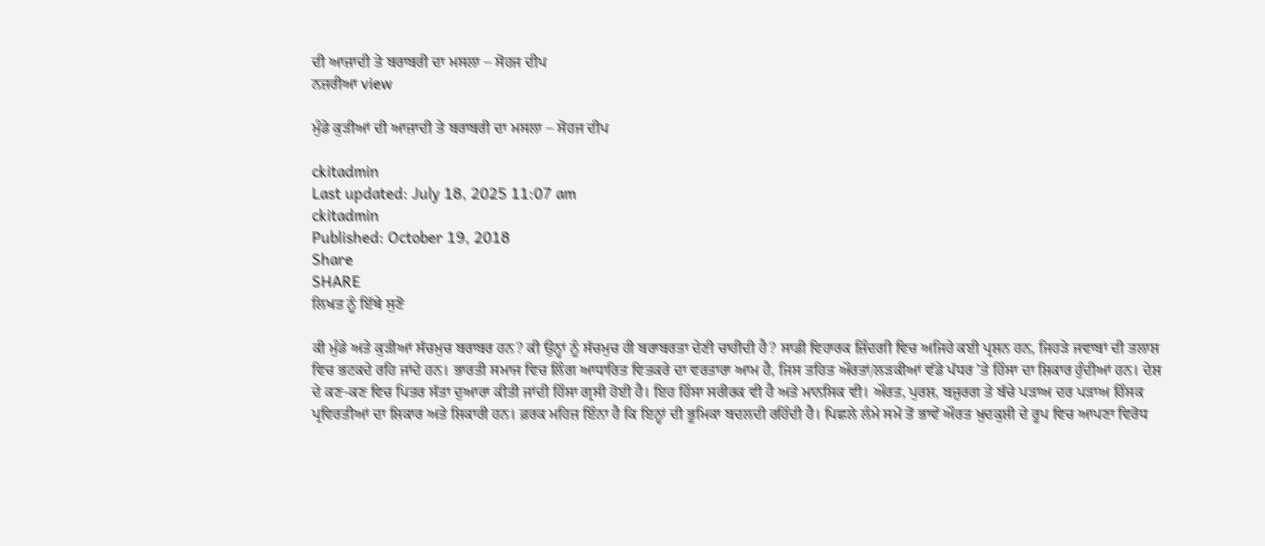ਦੀ ਆਜ਼ਾਦੀ ਤੇ ਬਰਾਬਰੀ ਦਾ ਮਸਲਾ – ਸੋਹਜ ਦੀਪ
ਨਜ਼ਰੀਆ view

ਮੁੰਡੇ ਕੁੜੀਆਂ ਦੀ ਆਜ਼ਾਦੀ ਤੇ ਬਰਾਬਰੀ ਦਾ ਮਸਲਾ – ਸੋਹਜ ਦੀਪ

ckitadmin
Last updated: July 18, 2025 11:07 am
ckitadmin
Published: October 19, 2018
Share
SHARE
ਲਿਖਤ ਨੂੰ ਇੱਥੇ ਸੁਣੋ

ਕੀ ਮੁੰਡੇ ਅਤੇ ਕੁੜੀਆਂ ਸੱਚਮੁਚ ਬਰਾਬਰ ਹਨ? ਕੀ ਉਨ੍ਹਾਂ ਨੂੰ ਸੱਚਮੁਚ ਹੀ ਬਰਾਬਰਤਾ ਦੇਣੀ ਚਾਹੀਦੀ ਹੈ? ਸਾਡੀ ਵਿਹਾਰਕ ਜ਼ਿੰਦਗੀ ਵਿਚ ਅਜਿਹੇ ਕਈ ਪ੍ਰਸ਼ਨ ਹਨ, ਜਿਹੜੇ ਜਵਾਬਾਂ ਦੀ ਤਲਾਸ਼ ਵਿਚ ਭਟਕਦੇ ਰਹਿ ਜਾਂਦੇ ਹਨ। ਭਾਰਤੀ ਸਮਾਜ ਵਿਚ ਲਿੰਗ ਆਧਾਰਿਤ ਵਿਤਕਰੇ ਦਾ ਵਰਤਾਰਾ ਆਮ ਹੈ, ਜਿਸ ਤਹਿਤ ਔਰਤਾਂ/ਲੜਕੀਆਂ ਵੱਡੇ ਪੱਧਰ ’ਤੇ ਹਿੰਸਾ ਦਾ ਸ਼ਿਕਾਰ ਹੁੰਦੀਆਂ ਹਨ। ਦੇਸ਼ ਦੇ ਕਣ-ਕਣ ਵਿਚ ਪਿਤਰ ਸੱਤਾ ਦੁਆਰਾ ਕੀਤੀ ਜਾਂਦੀ ਹਿੰਸਾ ਗ੍ਰਸੀ ਹੋਈ ਹੈ। ਇਹ ਹਿੰਸਾ ਸਰੀਰਕ ਵੀ ਹੈ ਅਤੇ ਮਾਨਸਿਕ ਵੀ। ਔਰਤ, ਪੁਰਸ਼, ਬਜ਼ੁਰਗ ਤੇ ਬੱਚੇ ਪੜਾਅ ਦਰ ਪੜਾਅ ਹਿੰਸਕ ਪ੍ਰਵਿਰਤੀਆਂ ਦਾ ਸ਼ਿਕਾਰ ਅਤੇ ਸ਼ਿਕਾਰੀ ਹਨ। ਫ਼ਰਕ ਮਹਿਜ਼ ਇੰਨਾ ਹੈ ਕਿ ਇਨ੍ਹਾਂ ਦੀ ਭੂਮਿਕਾ ਬਦਲਦੀ ਰਹਿੰਦੀ ਹੈ। ਪਿਛਲੇ ਲੰਮੇ ਸਮੇਂ ਤੋਂ ਭਾਵੇਂ ਔਰਤ ਖ਼ੁਦਕੁਸ਼ੀ ਦੇ ਰੂਪ ਵਿਚ ਆਪਣਾ ਵਿਰੋਧ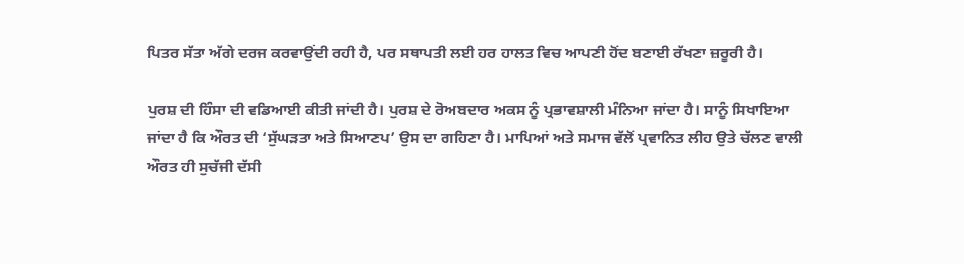ਪਿਤਰ ਸੱਤਾ ਅੱਗੇ ਦਰਜ ਕਰਵਾਉਂਦੀ ਰਹੀ ਹੈ, ਪਰ ਸਥਾਪਤੀ ਲਈ ਹਰ ਹਾਲਤ ਵਿਚ ਆਪਣੀ ਹੋਂਦ ਬਣਾਈ ਰੱਖਣਾ ਜ਼ਰੂਰੀ ਹੈ।

ਪੁਰਸ਼ ਦੀ ਹਿੰਸਾ ਦੀ ਵਡਿਆਈ ਕੀਤੀ ਜਾਂਦੀ ਹੈ। ਪੁਰਸ਼ ਦੇ ਰੋਅਬਦਾਰ ਅਕਸ ਨੂੰ ਪ੍ਰਭਾਵਸ਼ਾਲੀ ਮੰਨਿਆ ਜਾਂਦਾ ਹੈ। ਸਾਨੂੰ ਸਿਖਾਇਆ ਜਾਂਦਾ ਹੈ ਕਿ ਔਰਤ ਦੀ ‘ਸੁੱਘੜਤਾ ਅਤੇ ਸਿਆਣਪ’ ਉਸ ਦਾ ਗਹਿਣਾ ਹੈ। ਮਾਪਿਆਂ ਅਤੇ ਸਮਾਜ ਵੱਲੋਂ ਪ੍ਰਵਾਨਿਤ ਲੀਹ ਉਤੇ ਚੱਲਣ ਵਾਲੀ ਔਰਤ ਹੀ ਸੁਚੱਜੀ ਦੱਸੀ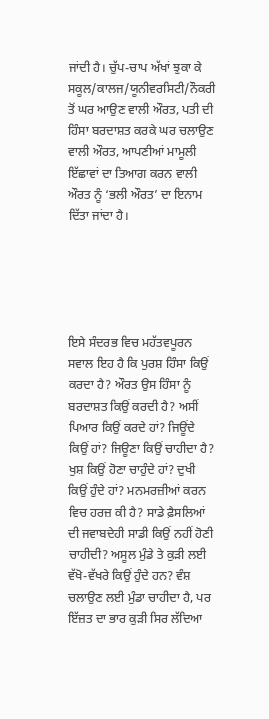ਜਾਂਦੀ ਹੈ। ਚੁੱਪ-ਚਾਪ ਅੱਖਾਂ ਝੁਕਾ ਕੇ ਸਕੂਲ/ਕਾਲਜ/ਯੂਨੀਵਰਸਿਟੀ/ਨੌਕਰੀ ਤੋਂ ਘਰ ਆਉਣ ਵਾਲੀ ਔਰਤ, ਪਤੀ ਦੀ ਹਿੰਸਾ ਬਰਦਾਸ਼ਤ ਕਰਕੇ ਘਰ ਚਲਾਉਣ ਵਾਲੀ ਔਰਤ, ਆਪਣੀਆਂ ਮਾਮੂਲੀ ਇੱਛਾਵਾਂ ਦਾ ਤਿਆਗ ਕਰਨ ਵਾਲੀ ਔਰਤ ਨੂੰ ‘ਭਲੀ ਔਰਤ’ ਦਾ ਇਨਾਮ ਦਿੱਤਾ ਜਾਂਦਾ ਹੈ।





ਇਸੇ ਸੰਦਰਭ ਵਿਚ ਮਹੱਤਵਪੂਰਨ ਸਵਾਲ ਇਹ ਹੈ ਕਿ ਪੁਰਸ਼ ਹਿੰਸਾ ਕਿਉਂ ਕਰਦਾ ਹੈ? ਔਰਤ ਉਸ ਹਿੰਸਾ ਨੂੰ ਬਰਦਾਸ਼ਤ ਕਿਉਂ ਕਰਦੀ ਹੈ? ਅਸੀਂ ਪਿਆਰ ਕਿਉਂ ਕਰਦੇ ਹਾਂ? ਜਿਊਂਦੇ ਕਿਉਂ ਹਾਂ? ਜਿਊਣਾ ਕਿਉਂ ਚਾਹੀਦਾ ਹੈ? ਖੁਸ਼ ਕਿਉਂ ਹੋਣਾ ਚਾਹੁੰਦੇ ਹਾਂ? ਦੁਖੀ ਕਿਉਂ ਹੁੰਦੇ ਹਾਂ? ਮਨਮਰਜ਼ੀਆਂ ਕਰਨ ਵਿਚ ਹਰਜ਼ ਕੀ ਹੈ? ਸਾਡੇ ਫ਼ੈਸਲਿਆਂ ਦੀ ਜਵਾਬਦੇਹੀ ਸਾਡੀ ਕਿਉਂ ਨਹੀਂ ਹੋਣੀ ਚਾਹੀਦੀ? ਅਸੂਲ ਮੁੰਡੇ ਤੇ ਕੁੜੀ ਲਈ ਵੱਖੋ-ਵੱਖਰੇ ਕਿਉਂ ਹੁੰਦੇ ਹਨ? ਵੰਸ਼ ਚਲਾਉਣ ਲਈ ਮੁੰਡਾ ਚਾਹੀਦਾ ਹੈ, ਪਰ ਇੱਜ਼ਤ ਦਾ ਭਾਰ ਕੁੜੀ ਸਿਰ ਲੱਦਿਆ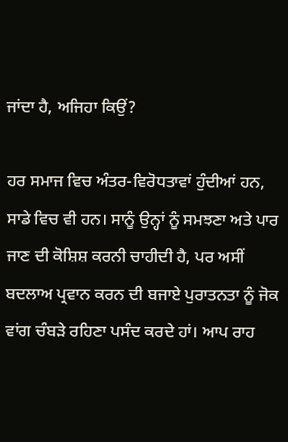ਜਾਂਦਾ ਹੈ, ਅਜਿਹਾ ਕਿਉਂ?

ਹਰ ਸਮਾਜ ਵਿਚ ਅੰਤਰ-ਵਿਰੋਧਤਾਵਾਂ ਹੁੰਦੀਆਂ ਹਨ, ਸਾਡੇ ਵਿਚ ਵੀ ਹਨ। ਸਾਨੂੰ ਉਨ੍ਹਾਂ ਨੂੰ ਸਮਝਣਾ ਅਤੇ ਪਾਰ ਜਾਣ ਦੀ ਕੋਸ਼ਿਸ਼ ਕਰਨੀ ਚਾਹੀਦੀ ਹੈ, ਪਰ ਅਸੀਂ ਬਦਲਾਅ ਪ੍ਰਵਾਨ ਕਰਨ ਦੀ ਬਜਾਏ ਪੁਰਾਤਨਤਾ ਨੂੰ ਜੋਕ ਵਾਂਗ ਚੰਬੜੇ ਰਹਿਣਾ ਪਸੰਦ ਕਰਦੇ ਹਾਂ। ਆਪ ਰਾਹ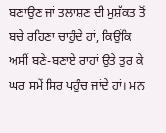ਬਣਾਉਣ ਜਾਂ ਤਲਾਸ਼ਣ ਦੀ ਮੁਸ਼ੱਕਤ ਤੋਂ ਬਚੇ ਰਹਿਣਾ ਚਾਹੁੰਦੇ ਹਾਂ, ਕਿਉਂਕਿ ਅਸੀਂ ਬਣੇ-ਬਣਾਏ ਰਾਹਾਂ ਉਤੇ ਤੁਰ ਕੇ ਘਰ ਸਮੇਂ ਸਿਰ ਪਹੁੰਚ ਜਾਂਦੇ ਹਾਂ। ਮਨ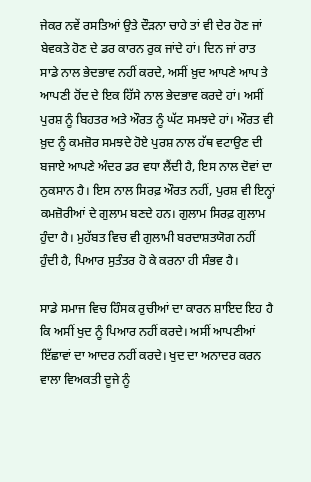ਜੇਕਰ ਨਵੇਂ ਰਸਤਿਆਂ ਉਤੇ ਦੌੜਨਾ ਚਾਹੇ ਤਾਂ ਵੀ ਦੇਰ ਹੋਣ ਜਾਂ ਬੇਵਕਤੇ ਹੋਣ ਦੇ ਡਰ ਕਾਰਨ ਰੁਕ ਜਾਂਦੇ ਹਾਂ। ਦਿਨ ਜਾਂ ਰਾਤ ਸਾਡੇ ਨਾਲ ਭੇਦਭਾਵ ਨਹੀਂ ਕਰਦੇ, ਅਸੀਂ ਖ਼ੁਦ ਆਪਣੇ ਆਪ ਤੇ ਆਪਣੀ ਹੋਂਦ ਦੇ ਇਕ ਹਿੱਸੇ ਨਾਲ ਭੇਦਭਾਵ ਕਰਦੇ ਹਾਂ। ਅਸੀਂ ਪੁਰਸ਼ ਨੂੰ ਬਿਹਤਰ ਅਤੇ ਔਰਤ ਨੂੰ ਘੱਟ ਸਮਝਦੇ ਹਾਂ। ਔਰਤ ਵੀ ਖ਼ੁਦ ਨੂੰ ਕਮਜ਼ੋਰ ਸਮਝਦੇ ਹੋਏ ਪੁਰਸ਼ ਨਾਲ ਹੱਥ ਵਟਾਉਣ ਦੀ ਬਜਾਏ ਆਪਣੇ ਅੰਦਰ ਡਰ ਵਧਾ ਲੈਂਦੀ ਹੈ, ਇਸ ਨਾਲ ਦੋਵਾਂ ਦਾ ਨੁਕਸਾਨ ਹੈ। ਇਸ ਨਾਲ ਸਿਰਫ਼ ਔਰਤ ਨਹੀਂ, ਪੁਰਸ਼ ਵੀ ਇਨ੍ਹਾਂ ਕਮਜ਼ੋਰੀਆਂ ਦੇ ਗੁਲਾਮ ਬਣਦੇ ਹਨ। ਗੁਲਾਮ ਸਿਰਫ਼ ਗੁਲਾਮ ਹੁੰਦਾ ਹੈ। ਮੁਹੱਬਤ ਵਿਚ ਵੀ ਗੁਲਾਮੀ ਬਰਦਾਸ਼ਤਯੋਗ ਨਹੀਂ ਹੁੰਦੀ ਹੈ, ਪਿਆਰ ਸੁਤੰਤਰ ਹੋ ਕੇ ਕਰਨਾ ਹੀ ਸੰਭਵ ਹੈ।

ਸਾਡੇ ਸਮਾਜ ਵਿਚ ਹਿੰਸਕ ਰੁਚੀਆਂ ਦਾ ਕਾਰਨ ਸ਼ਾਇਦ ਇਹ ਹੈ ਕਿ ਅਸੀਂ ਖੁਦ ਨੂੰ ਪਿਆਰ ਨਹੀਂ ਕਰਦੇ। ਅਸੀਂ ਆਪਣੀਆਂ ਇੱਛਾਵਾਂ ਦਾ ਆਦਰ ਨਹੀਂ ਕਰਦੇ। ਖੁਦ ਦਾ ਅਨਾਦਰ ਕਰਨ ਵਾਲਾ ਵਿਅਕਤੀ ਦੂਜੇ ਨੂੰ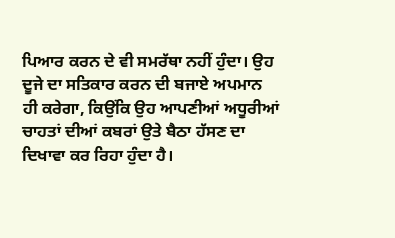ਪਿਆਰ ਕਰਨ ਦੇ ਵੀ ਸਮਰੱਥਾ ਨਹੀਂ ਹੁੰਦਾ। ਉਹ ਦੂਜੇ ਦਾ ਸਤਿਕਾਰ ਕਰਨ ਦੀ ਬਜਾਏ ਅਪਮਾਨ ਹੀ ਕਰੇਗਾ, ਕਿਉਂਕਿ ਉਹ ਆਪਣੀਆਂ ਅਧੂਰੀਆਂ ਚਾਹਤਾਂ ਦੀਆਂ ਕਬਰਾਂ ਉਤੇ ਬੈਠਾ ਹੱਸਣ ਦਾ ਦਿਖਾਵਾ ਕਰ ਰਿਹਾ ਹੁੰਦਾ ਹੈ।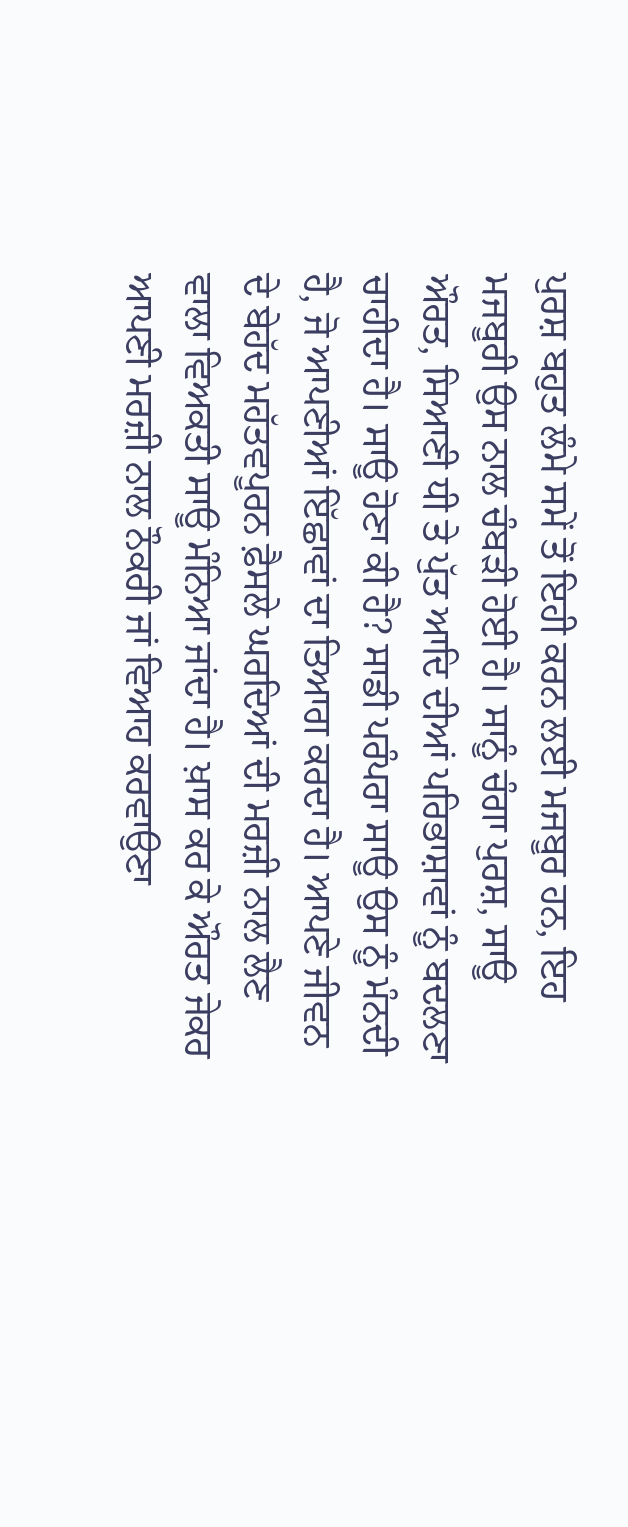ਪੁਰਸ਼ ਬਹੁਤ ਲੰਮੇ ਸਮੇਂ ਤੋਂ ਇਹੀ ਕਰਨ ਲਈ ਮਜਬੂਰ ਹਨ, ਇਹ ਮਜਬੂਰੀ ਉਸ ਨਾਲ ਚੰਬੜੀ ਹੋਈ ਹੈ। ਸਾਨੂੰ ਚੰਗਾ ਪੁਰਸ਼, ਸਾਊ ਔਰਤ, ਸਿਆਣੀ ਧੀ ਤੇ ਪੁੱਤ ਆਦਿ ਦੀਆਂ ਪਰਿਭਾਸ਼ਾਵਾਂ ਨੂੰ ਬਦਲਣਾ ਚਾਹੀਦਾ ਹੈ। ਸਾਊ ਹੋਣਾ ਕੀ ਹੈ? ਸਾਡੀ ਪਰੰਪਰਾ ਸਾਊ ਉਸ ਨੂੰ ਮੰਨਦੀ ਹੈ, ਜੋ ਆਪਣੀਆਂ ਇੱਛਾਵਾਂ ਦਾ ਤਿਆਗ ਕਰਦਾ ਹੈ। ਆਪਣੇ ਜੀਵਨ ਦੇ ਬੇਹੱਦ ਮਹੱਤਵਪੂਰਨ ਫ਼ੈਸਲੇ ਘਰਦਿਆਂ ਦੀ ਮਰਜ਼ੀ ਨਾਲ ਲੈਣ ਵਾਲਾ ਵਿਅਕਤੀ ਸਾਊ ਮੰਨਿਆ ਜਾਂਦਾ ਹੈ। ਖ਼ਾਸ ਕਰ ਕੇ ਔਰਤ ਜੇਕਰ ਆਪਣੀ ਮਰਜ਼ੀ ਨਾਲ ਨੌਕਰੀ ਜਾਂ ਵਿਆਹ ਕਰਵਾਉਣਾ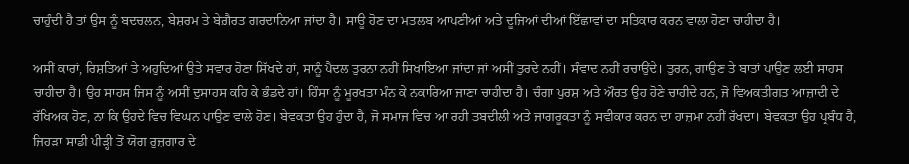ਚਾਹੁੰਦੀ ਹੈ ਤਾਂ ਉਸ ਨੂੰ ਬਦਚਲਨ, ਬੇਸ਼ਰਮ ਤੇ ਬੇਗ਼ੈਰਤ ਗਰਦਾਨਿਆ ਜਾਂਦਾ ਹੈ। ਸਾਊ ਹੋਣ ਦਾ ਮਤਲਬ ਆਪਣੀਆਂ ਅਤੇ ਦੂਜਿਆਂ ਦੀਆਂ ਇੱਛਾਵਾਂ ਦਾ ਸਤਿਕਾਰ ਕਰਨ ਵਾਲਾ ਹੋਣਾ ਚਾਹੀਦਾ ਹੈ।

ਅਸੀਂ ਕਾਰਾਂ, ਰਿਸ਼ਤਿਆਂ ਤੇ ਅਹੁਦਿਆਂ ਉਤੇ ਸਵਾਰ ਹੋਣਾ ਸਿੱਖਦੇ ਹਾਂ, ਸਾਨੂੰ ਪੈਦਲ ਤੁਰਨਾ ਨਹੀਂ ਸਿਖਾਇਆ ਜਾਂਦਾ ਜਾਂ ਅਸੀਂ ਤੁਰਦੇ ਨਹੀਂ। ਸੰਵਾਦ ਨਹੀਂ ਰਚਾਉਂਦੇ। ਤੁਰਨ, ਗਾਉਣ ਤੇ ਬਾਤਾਂ ਪਾਉਣ ਲਈ ਸਾਹਸ ਚਾਹੀਦਾ ਹੈ। ਉਹ ਸਾਹਸ ਜਿਸ ਨੂੰ ਅਸੀਂ ਦੁਸਾਹਸ ਕਹਿ ਕੇ ਭੰਡਦੇ ਹਾਂ। ਹਿੰਸਾ ਨੂੰ ਮੂਰਖਤਾ ਮੰਨ ਕੇ ਨਕਾਰਿਆ ਜਾਣਾ ਚਾਹੀਦਾ ਹੈ। ਚੰਗਾ ਪੁਰਸ਼ ਅਤੇ ਔਰਤ ਉਹ ਹੋਣੇ ਚਾਹੀਦੇ ਹਨ, ਜੋ ਵਿਅਕਤੀਗਤ ਆਜ਼ਾਦੀ ਦੇ ਰੱਖਿਅਕ ਹੋਣ, ਨਾ ਕਿ ਉਹਦੇ ਵਿਚ ਵਿਘਨ ਪਾਉਣ ਵਾਲੇ ਹੋਣ। ਬੇਵਕਤਾ ਉਹ ਹੁੰਦਾ ਹੈ, ਜੋ ਸਮਾਜ ਵਿਚ ਆ ਰਹੀ ਤਬਦੀਲੀ ਅਤੇ ਜਾਗਰੂਕਤਾ ਨੂੰ ਸਵੀਕਾਰ ਕਰਨ ਦਾ ਹਾਜ਼ਮਾ ਨਹੀਂ ਰੱਖਦਾ। ਬੇਵਕਤਾ ਉਹ ਪ੍ਰਬੰਧ ਹੈ, ਜਿਹੜਾ ਸਾਡੀ ਪੀੜ੍ਹੀ ਤੋਂ ਯੋਗ ਰੁਜ਼ਗਾਰ ਦੇ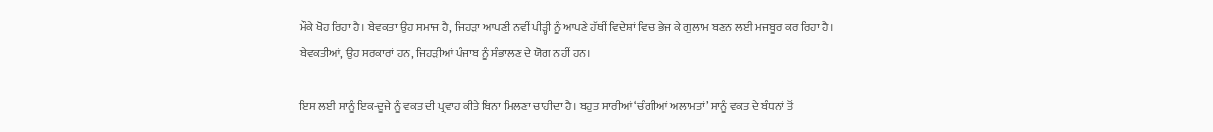ਮੌਕੇ ਖੋਹ ਰਿਹਾ ਹੈ। ਬੇਵਕਤਾ ਉਹ ਸਮਾਜ ਹੈ, ਜਿਹੜਾ ਆਪਣੀ ਨਵੀਂ ਪੀੜ੍ਹੀ ਨੂੰ ਆਪਣੇ ਹੱਥੀਂ ਵਿਦੇਸ਼ਾਂ ਵਿਚ ਭੇਜ ਕੇ ਗੁਲਾਮ ਬਣਨ ਲਈ ਮਜਬੂਰ ਕਰ ਰਿਹਾ ਹੈ। ਬੇਵਕਤੀਆਂ, ਉਹ ਸਰਕਾਰਾਂ ਹਨ, ਜਿਹੜੀਆਂ ਪੰਜਾਬ ਨੂੰ ਸੰਭਾਲਣ ਦੇ ਯੋਗ ਨਹੀਂ ਹਨ।

ਇਸ ਲਈ ਸਾਨੂੰ ਇਕ-ਦੂਜੇ ਨੂੰ ਵਕਤ ਦੀ ਪ੍ਰਵਾਹ ਕੀਤੇ ਬਿਨਾ ਮਿਲਣਾ ਚਾਹੀਦਾ ਹੈ। ਬਹੁਤ ਸਾਰੀਆਂ ‘ਚੰਗੀਆਂ ਅਲਾਮਤਾਂ’ ਸਾਨੂੰ ਵਕਤ ਦੇ ਬੰਧਨਾਂ ਤੋਂ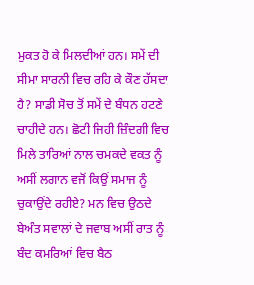ਮੁਕਤ ਹੋ ਕੇ ਮਿਲਦੀਆਂ ਹਨ। ਸਮੇਂ ਦੀ ਸੀਮਾ ਸਾਰਨੀ ਵਿਚ ਰਹਿ ਕੇ ਕੌਣ ਹੱਸਦਾ ਹੈ? ਸਾਡੀ ਸੋਚ ਤੋਂ ਸਮੇਂ ਦੇ ਬੰਧਨ ਹਟਣੇ ਚਾਹੀਦੇ ਹਨ। ਛੋਟੀ ਜਿਹੀ ਜ਼ਿੰਦਗੀ ਵਿਚ ਮਿਲੇ ਤਾਰਿਆਂ ਨਾਲ ਚਮਕਦੇ ਵਕਤ ਨੂੰ ਅਸੀਂ ਲਗਾਨ ਵਜੋਂ ਕਿਉਂ ਸਮਾਜ ਨੂੰ ਚੁਕਾਉਂਦੇ ਰਹੀਏ? ਮਨ ਵਿਚ ਉਠਦੇ ਬੇਅੰਤ ਸਵਾਲਾਂ ਦੇ ਜਵਾਬ ਅਸੀਂ ਰਾਤ ਨੂੰ ਬੰਦ ਕਮਰਿਆਂ ਵਿਚ ਬੈਠ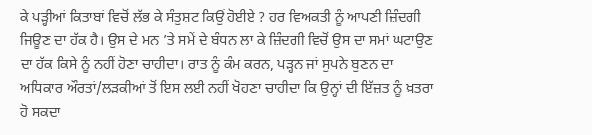ਕੇ ਪੜ੍ਹੀਆਂ ਕਿਤਾਬਾਂ ਵਿਚੋਂ ਲੱਭ ਕੇ ਸੰਤੁਸ਼ਟ ਕਿਉਂ ਹੋਈਏ ? ਹਰ ਵਿਅਕਤੀ ਨੂੰ ਆਪਣੀ ਜ਼ਿੰਦਗੀ ਜਿਊਣ ਦਾ ਹੱਕ ਹੈ। ਉਸ ਦੇ ਮਨ ’ਤੇ ਸਮੇਂ ਦੇ ਬੰਧਨ ਲਾ ਕੇ ਜ਼ਿੰਦਗੀ ਵਿਚੋਂ ਉਸ ਦਾ ਸਮਾਂ ਘਟਾਉਣ ਦਾ ਹੱਕ ਕਿਸੇ ਨੂੰ ਨਹੀਂ ਹੋਣਾ ਚਾਹੀਦਾ। ਰਾਤ ਨੂੰ ਕੰਮ ਕਰਨ, ਪੜ੍ਹਨ ਜਾਂ ਸੁਪਨੇ ਬੁਣਨ ਦਾ ਅਧਿਕਾਰ ਔਰਤਾਂ/ਲੜਕੀਆਂ ਤੋਂ ਇਸ ਲਈ ਨਹੀਂ ਖੋਹਣਾ ਚਾਹੀਦਾ ਕਿ ਉਨ੍ਹਾਂ ਦੀ ਇੱਜ਼ਤ ਨੂੰ ਖ਼ਤਰਾ ਹੋ ਸਕਦਾ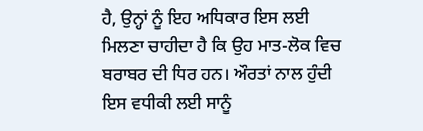ਹੈ, ਉਨ੍ਹਾਂ ਨੂੰ ਇਹ ਅਧਿਕਾਰ ਇਸ ਲਈ ਮਿਲਣਾ ਚਾਹੀਦਾ ਹੈ ਕਿ ਉਹ ਮਾਤ-ਲੋਕ ਵਿਚ ਬਰਾਬਰ ਦੀ ਧਿਰ ਹਨ। ਔਰਤਾਂ ਨਾਲ ਹੁੰਦੀ ਇਸ ਵਧੀਕੀ ਲਈ ਸਾਨੂੰ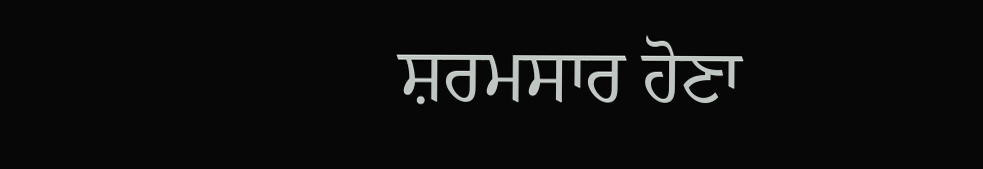ਸ਼ਰਮਸਾਰ ਹੋਣਾ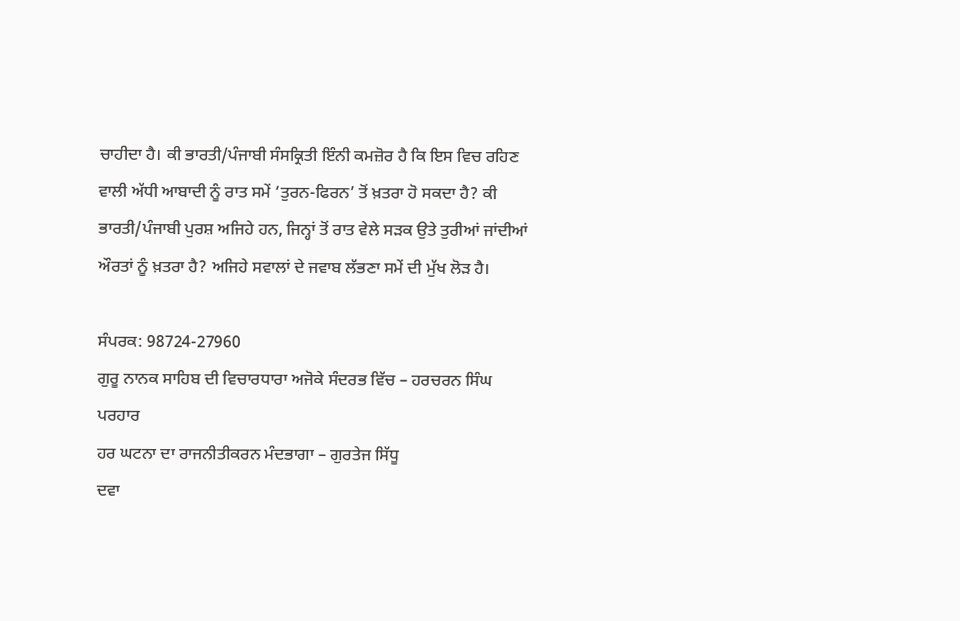ਚਾਹੀਦਾ ਹੈ। ਕੀ ਭਾਰਤੀ/ਪੰਜਾਬੀ ਸੰਸਕ੍ਰਿਤੀ ਇੰਨੀ ਕਮਜ਼ੋਰ ਹੈ ਕਿ ਇਸ ਵਿਚ ਰਹਿਣ ਵਾਲੀ ਅੱਧੀ ਆਬਾਦੀ ਨੂੰ ਰਾਤ ਸਮੇਂ ‘ਤੁਰਨ-ਫਿਰਨ’ ਤੋਂ ਖ਼ਤਰਾ ਹੋ ਸਕਦਾ ਹੈ? ਕੀ ਭਾਰਤੀ/ਪੰਜਾਬੀ ਪੁਰਸ਼ ਅਜਿਹੇ ਹਨ, ਜਿਨ੍ਹਾਂ ਤੋਂ ਰਾਤ ਵੇਲੇ ਸੜਕ ਉਤੇ ਤੁਰੀਆਂ ਜਾਂਦੀਆਂ ਔਰਤਾਂ ਨੂੰ ਖ਼ਤਰਾ ਹੈ? ਅਜਿਹੇ ਸਵਾਲਾਂ ਦੇ ਜਵਾਬ ਲੱਭਣਾ ਸਮੇਂ ਦੀ ਮੁੱਖ ਲੋੜ ਹੈ।

ਸੰਪਰਕ: 98724-27960
ਗੁਰੂ ਨਾਨਕ ਸਾਹਿਬ ਦੀ ਵਿਚਾਰਧਾਰਾ ਅਜੋਕੇ ਸੰਦਰਭ ਵਿੱਚ – ਹਰਚਰਨ ਸਿੰਘ ਪਰਹਾਰ
ਹਰ ਘਟਨਾ ਦਾ ਰਾਜਨੀਤੀਕਰਨ ਮੰਦਭਾਗਾ – ਗੁਰਤੇਜ ਸਿੱਧੂ
ਦਵਾ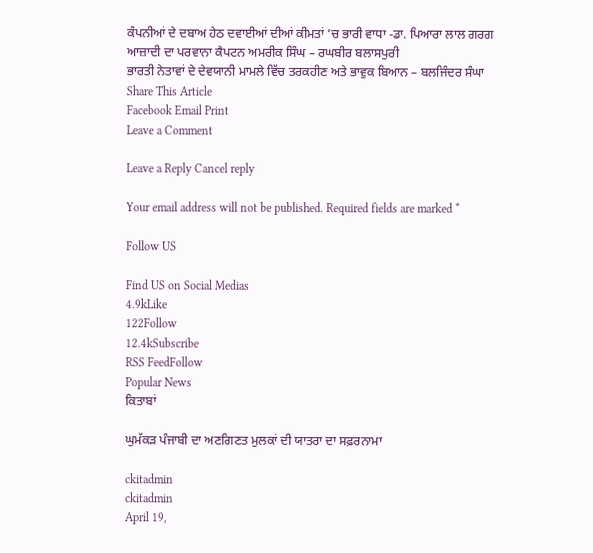ਕੰਪਨੀਆਂ ਦੇ ਦਬਾਅ ਹੇਠ ਦਵਾਈਆਂ ਦੀਆਂ ਕੀਮਤਾਂ ’ਚ ਭਾਰੀ ਵਾਧਾ -ਡਾ. ਪਿਆਰਾ ਲਾਲ ਗਰਗ
ਆਜ਼ਾਦੀ ਦਾ ਪਰਵਾਨਾ ਕੈਪਟਨ ਅਮਰੀਕ ਸਿੰਘ – ਰਘਬੀਰ ਬਲਾਸਪੁਰੀ
ਭਾਰਤੀ ਨੇਤਾਵਾਂ ਦੇ ਦੇਵਯਾਨੀ ਮਾਮਲੇ ਵਿੱਚ ਤਰਕਹੀਣ ਅਤੇ ਭਾਵੁਕ ਬਿਆਨ – ਬਲਜਿੰਦਰ ਸੰਘਾ
Share This Article
Facebook Email Print
Leave a Comment

Leave a Reply Cancel reply

Your email address will not be published. Required fields are marked *

Follow US

Find US on Social Medias
4.9kLike
122Follow
12.4kSubscribe
RSS FeedFollow
Popular News
ਕਿਤਾਬਾਂ

ਘੁਮੱਕੜ ਪੰਜਾਬੀ ਦਾ ਅਣਗਿਣਤ ਮੁਲਕਾਂ ਦੀ ਯਾਤਰਾ ਦਾ ਸਫ਼ਰਨਾਮਾ

ckitadmin
ckitadmin
April 19,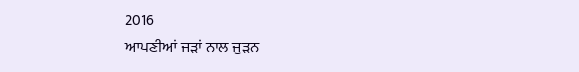2016
ਆਪਣੀਆਂ ਜੜਾਂ ਨਾਲ ਜੁੜਨ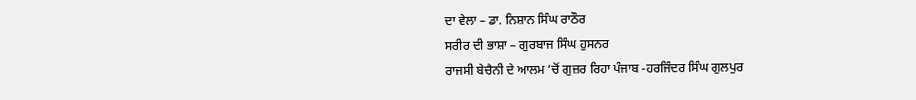ਦਾ ਵੇਲਾ – ਡਾ. ਨਿਸ਼ਾਨ ਸਿੰਘ ਰਾਠੌਰ
ਸਰੀਰ ਦੀ ਭਾਸ਼ਾ – ਗੁਰਬਾਜ ਸਿੰਘ ਹੁਸਨਰ
ਰਾਜਸੀ ਬੇਚੈਨੀ ਦੇ ਆਲਮ ‘ਚੋਂ ਗੁਜ਼ਰ ਰਿਹਾ ਪੰਜਾਬ -ਹਰਜਿੰਦਰ ਸਿੰਘ ਗੁਲਪੁਰ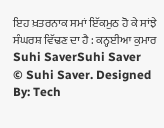ਇਹ ਖ਼ਤਰਨਾਕ ਸਮਾਂ ਇੱਕਮੁਠ ਹੋ ਕੇ ਸਾਂਝੇ ਸੰਘਰਸ਼ ਵਿੱਢਣ ਦਾ ਹੈ : ਕਨ੍ਹਈਆ ਕੁਮਾਰ
Suhi SaverSuhi Saver
© Suhi Saver. Designed By: Tech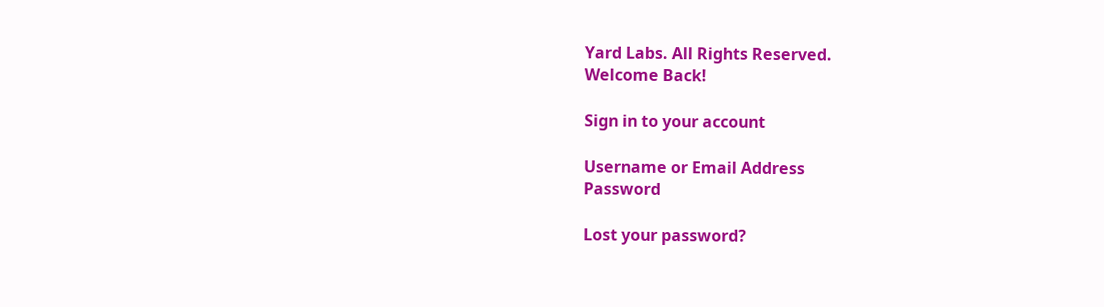Yard Labs. All Rights Reserved.
Welcome Back!

Sign in to your account

Username or Email Address
Password

Lost your password?